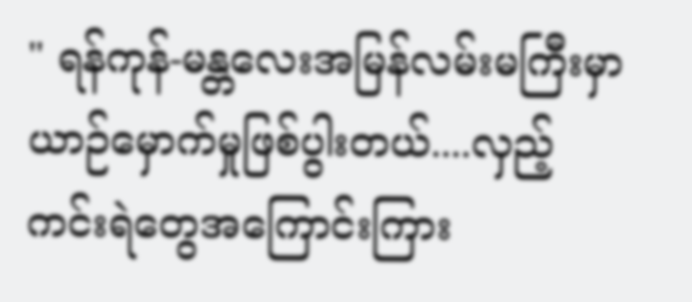" ရန်ကုန်-မန္တလေးအမြန်လမ်းမကြီးမှာ ယာဉ်မှောက်မှုဖြစ်ပွါးတယ်....လှည့်ကင်းရဲတွေအကြောင်းကြား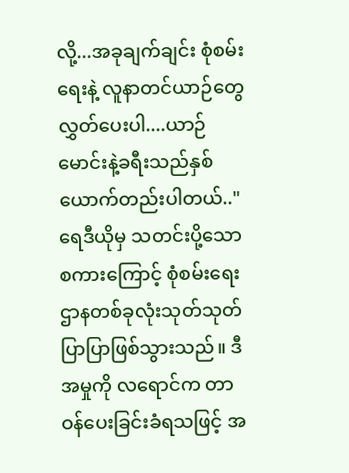လို့...အခုချက်ချင်း စုံစမ်းရေးနဲ့ လူနာတင်ယာဉ်တွေလွှတ်ပေးပါ....ယာဉ်မောင်းနဲ့ခရီးသည်နှစ်ယောက်တည်းပါတယ်.."
ရေဒီယိုမှ သတင်းပို့သော စကားကြောင့် စုံစမ်းရေးဌာနတစ်ခုလုံးသုတ်သုတ်ပြာပြာဖြစ်သွားသည်။ ဒီအမှုကို လရောင်က တာဝန်ပေးခြင်းခံရသဖြင့် အ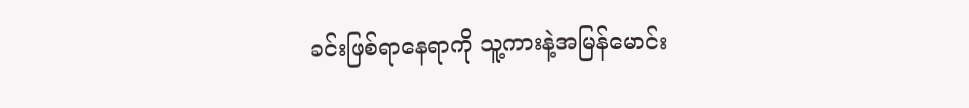ခင်းဖြစ်ရာနေရာကို သူ့ကားနဲ့အမြန်မောင်း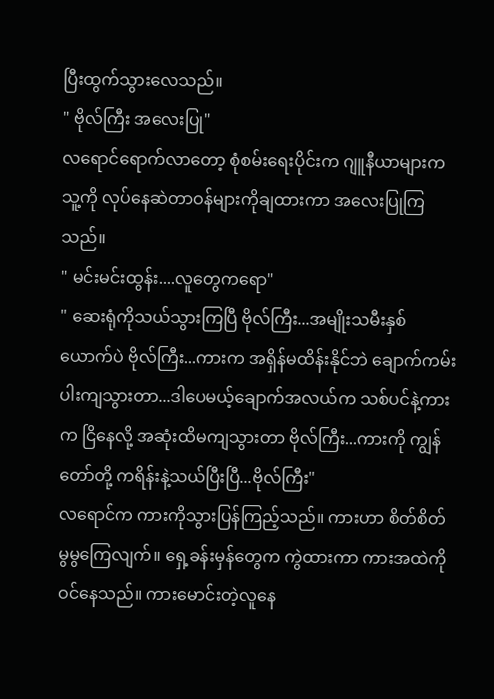ပြီးထွက်သွားလေသည်။
" ဗိုလ်ကြီး အလေးပြု"
လရောင်ရောက်လာတော့ စုံစမ်းရေးပိုင်းက ဂျူနီယာများက သူ့ကို လုပ်နေဆဲတာဝန်များကိုချထားကာ အလေးပြုကြသည်။
" မင်းမင်းထွန်း....လူတွေကရော"
" ဆေးရုံကိုသယ်သွားကြပြီ ဗိုလ်ကြီး...အမျိုးသမီးနှစ်ယောက်ပဲ ဗိုလ်ကြီး...ကားက အရှိန်မထိန်းနိုင်ဘဲ ချောက်ကမ်းပါးကျသွားတာ...ဒါပေမယ့်ချောက်အလယ်က သစ်ပင်နဲ့ကားက ငြိနေလို့ အဆုံးထိမကျသွားတာ ဗိုလ်ကြီး...ကားကို ကျွန်တော်တို့ ကရိန်းနဲ့သယ်ပြီးပြီ...ဗိုလ်ကြီး"
လရောင်က ကားကိုသွားပြန်ကြည့်သည်။ ကားဟာ စိတ်စိတ်မွမွကြေလျက်။ ရှေ့ခန်းမှန်တွေက ကွဲထားကာ ကားအထဲကိုဝင်နေသည်။ ကားမောင်းတဲ့လူနေ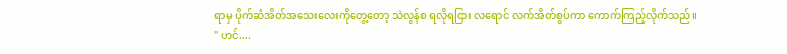ရာမှ ပိုက်ဆံအိတ်အသေးလေးကိုတွေ့တော့ သဲလွန်စ ရလိုရငြား လရောင် လက်အိတ်စွပ်ကာ ကောက်ကြည့်လိုက်သည်။
" ဟင်....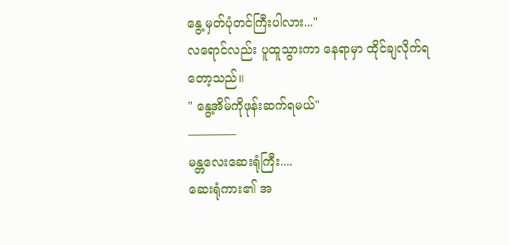နွေ့ မှတ်ပုံတင်ကြီးပါလား..."
လရောင်လည်း ပူထူသွားကာ နေရာမှာ ထိုင်ချလိုက်ရတော့သည်။
" နွေ့အိမ်ကိုဖုန်းဆက်ရမယ်"
————
မန္တလေးဆေးရုံကြီး....
ဆေးရုံကား၏ အ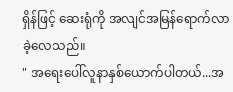ရှိန်ဖြင့် ဆေးရုံကို အလျင်အမြန်ရောက်လာခဲ့လေသည်။
" အရေးပေါ်လူနာနှစ်ယောက်ပါတယ်...အ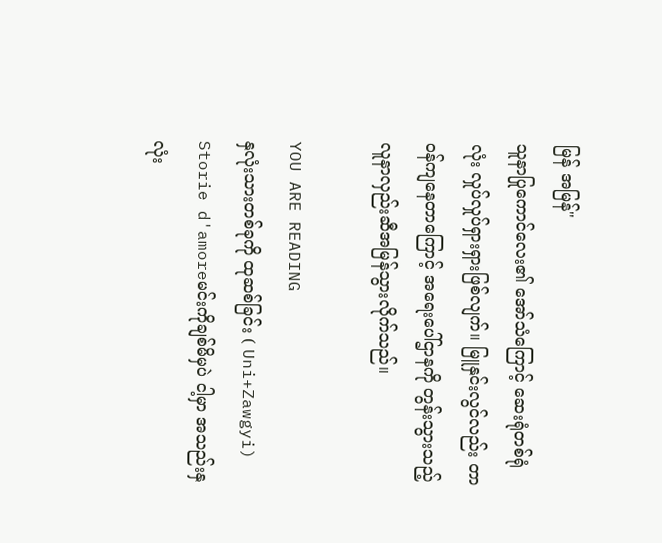မြန် အမြန်"
သူနာပြုကောင်လေး၏ အော်သံကြောင့် ဆေးရုံတစ်ရုံလုံး လှုပ်လှုပ်ရှားရှားဖြစ်လျက်။ မြူနှင်းလွင်လည်း တာဝန်ကျနေတာကြောင့် အရေးပေါ်ဌာနကို တွန်းသွားသည့် လူနာလှည်းဆီအမြန်သွားလိုက်သည်။

YOU ARE READING
နှလုံးသားတစ်ခုကို ထုဆစ်ခြင်း ( Uni+Zawgyi)
Storie d'amoreမင်းကိုချစ်မိမှပဲ ငါ့မှာ အသည်းနှလုံး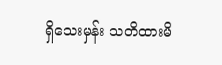ရှိသေးမှန်း သတိထားမိ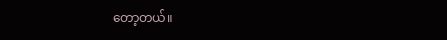တော့တယ်။